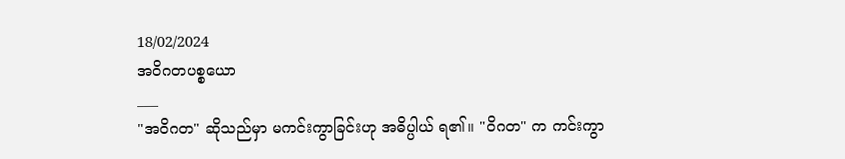18/02/2024
အဝိဂတပစ္စယော
___
"အဝိဂတ" ဆိုသည်မှာ မကင်းကွာခြင်းဟု အဓိပ္ပါယ် ရ၏။ "ဝိဂတ" က ကင်းကွာ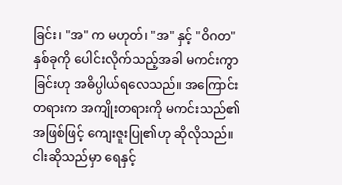ခြင်း၊ "အ" က မဟုတ်၊ "အ" နှင့် "ဝိဂတ" နှစ်ခုကို ပေါင်းလိုက်သည့်အခါ မကင်းကွာခြင်းဟု အဓိပ္ပါယ်ရလေသည်။ အကြောင်းတရားက အကျိုးတရားကို မကင်းသည်၏အဖြစ်ဖြင့် ကျေးဇူးပြု၏ဟု ဆိုလိုသည်။
ငါးဆိုသည်မှာ ရေနှင့်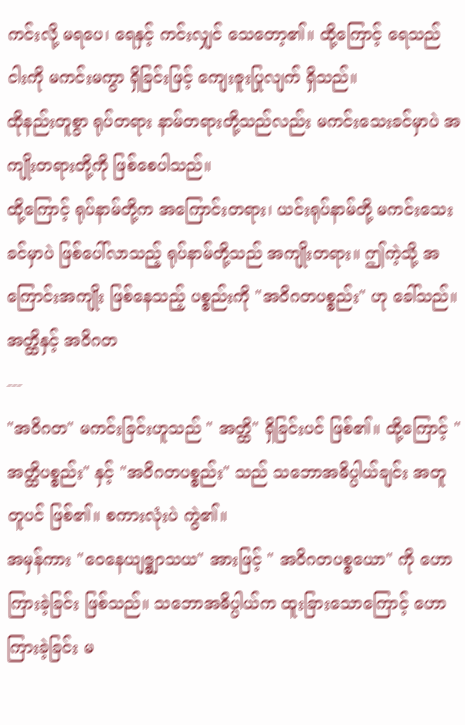ကင်းလို့ မရပေ၊ ရေနှင့် ကင်းလျှင် သေတော့၏။ ထို့ကြောင့် ရေသည် ငါးကို မကင်းမကွာ ရှိခြင်းဖြင့် ကျေးဇူးပြုလျက် ရှိသည်။
ထိုနည်းတူစွာ ရုပ်တရား နာမ်တရားတို့သည်လည်း မကင်းသေးခင်မှာပဲ အကျိုးတရားတို့ကို ဖြစ်စေပါသည်။
ထို့ကြောင့် ရုပ်နာမ်တို့က အကြောင်းတရား၊ ယင်းရုပ်နာမ်တို့ မကင်းသေးခင်မှာပဲ ဖြစ်ပေါ်လာသည့် ရုပ်နာမ်တို့သည် အကျိုးတရား။ ဤကဲ့သို့ အကြောင်းအကျိုး ဖြစ်နေသည့် ပစ္စည်းကို "အဝိဂတပစ္စည်း" ဟု ခေါ်သည်။
အတ္ထိနှင့် အဝိဂတ
---
"အဝိဂတ" မကင်းခြင်းဟူသည် " အတ္ထိ" ရှိခြင်းပင် ဖြစ်၏။ ထို့ကြောင့် "အတ္ထိပစ္စည်း" နှင့် "အဝိဂတပစ္စည်း" သည် သဘောအဓိပ္ပါယ်ချင်း အတူတူပင် ဖြစ်၏။ စကားလုံးပဲ ကွဲ၏။
အမှန်ကား "ဝေနေယျဇ္စျာသယ" အားဖြင့် " အဝိဂတပစ္စယော" ကို ဟောကြားခဲ့ခြင်း ဖြစ်သည်။ သဘောအဓိပ္ပါယ်က ထူးခြားသောကြောင့် ဟောကြားခဲ့ခြင်း မ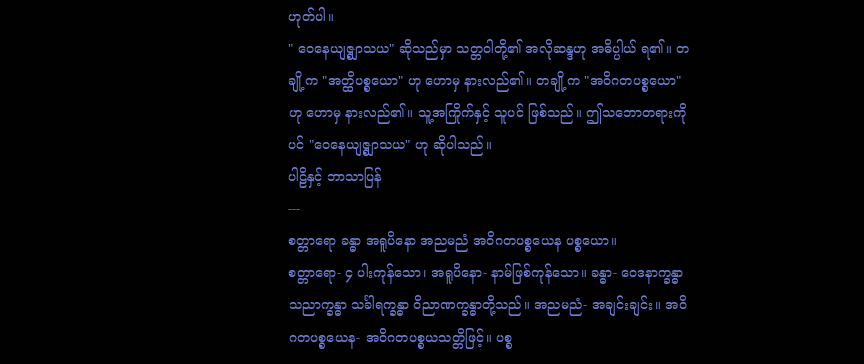ဟုတ်ပါ။
" ဝေနေယျဇ္စျာသယ" ဆိုသည်မှာ သတ္တဝါတို့၏ အလိုဆန္ဒဟု အဓိပ္ပါယ် ရ၏။ တချို့က "အတ္ထိပစ္စယော" ဟု ဟောမှ နားလည်၏။ တချို့က "အဝိဂတပစ္စယော" ဟု ဟောမှ နားလည်၏။ သူ့အကြိုက်နှင့် သူပင် ဖြစ်သည်။ ဤသဘောတရားကိုပင် "ဝေနေယျဇ္စျာသယ" ဟု ဆိုပါသည်။
ပါဠိနှင့် ဘာသာပြန်
---
စတ္တာရော ခန္ဓာ အရူပိနော အညမညံ အဝိဂတပစ္စယေန ပစ္စယော။
စတ္တာရော- ၄ ပါးကုန်သော၊ အရူပိနော- နာမ်ဖြစ်ကုန်သော။ ခန္ဓာ- ဝေဒနာက္ခန္ဓာ သညာက္ခန္ဓာ သင်္ခါရက္ခန္ဓာ ဝိညာဏက္ခန္ဓာတို့သည်။ အညမညံ- အချင်းချင်း။ အဝိဂတပစ္စယေန- အဝိဂတပစ္စယသတ္တိဖြင့်။ ပစ္စ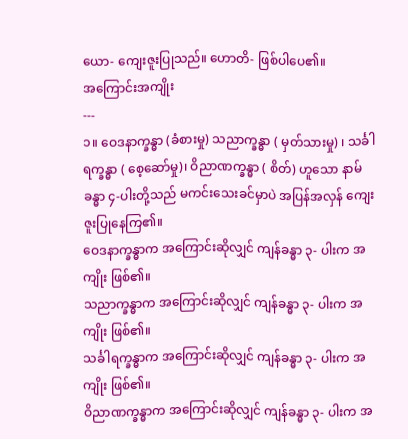ယော- ကျေးဇူးပြုသည်။ ဟောတိ- ဖြစ်ပါပေ၏။
အကြောင်းအကျိုး
---
၁။ ဝေဒနာက္ခန္ဓာ (ခံစားမှု) သညာက္ခန္ဓာ ( မှတ်သားမှု) ၊ သင်္ခါရက္ခန္ဓာ ( စေ့ဆော်မှု)၊ ဝိညာဏက္ခန္ဓာ ( စိတ်) ဟူသော နာမ်ခန္ဓာ ၄-ပါးတို့သည် မကင်းသေးခင်မှာပဲ အပြန်အလှန် ကျေးဇူးပြုနေကြ၏။
ဝေဒနာက္ခန္ဓာက အကြောင်းဆိုလျှင် ကျန်ခန္ဓာ ၃- ပါးက အကျိုး ဖြစ်၏။
သညာက္ခန္ဓာက အကြောင်းဆိုလျှင် ကျန်ခန္ဓာ ၃- ပါးက အကျိုး ဖြစ်၏။
သင်္ခါရက္ခန္ဓာက အကြောင်းဆိုလျှင် ကျန်ခန္ဓာ ၃- ပါးက အကျိုး ဖြစ်၏။
ဝိညာဏက္ခန္ဓာက အကြောင်းဆိုလျှင် ကျန်ခန္ဓာ ၃- ပါးက အ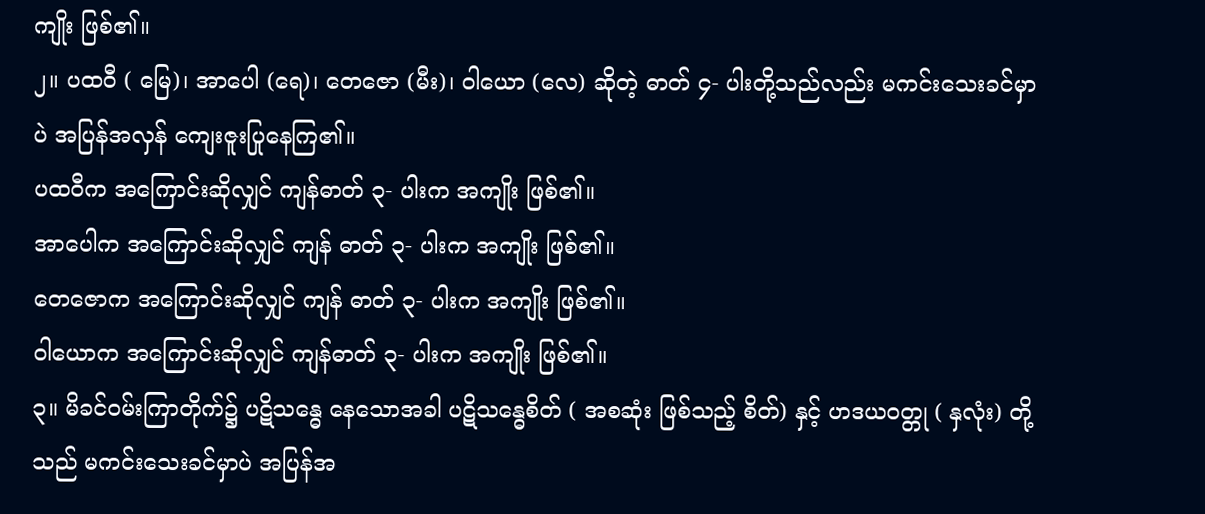ကျိုး ဖြစ်၏။
၂။ ပထဝီ ( မြေ)၊ အာပေါ (ရေ)၊ တေဇော (မီး)၊ ဝါယော (လေ) ဆိုတဲ့ ဓာတ် ၄- ပါးတို့သည်လည်း မကင်းသေးခင်မှာပဲ အပြန်အလှန် ကျေးဇူးပြုနေကြ၏။
ပထဝီက အကြောင်းဆိုလျှင် ကျန်ဓာတ် ၃- ပါးက အကျိုး ဖြစ်၏။
အာပေါက အကြောင်းဆိုလျှင် ကျန် ဓာတ် ၃- ပါးက အကျိုး ဖြစ်၏။
တေဇောက အကြောင်းဆိုလျှင် ကျန် ဓာတ် ၃- ပါးက အကျိုး ဖြစ်၏။
ဝါယောက အကြောင်းဆိုလျှင် ကျန်ဓာတ် ၃- ပါးက အကျိုး ဖြစ်၏။
၃။ မိခင်ဝမ်းကြာတိုက်၌ ပဋိသန္ဓေ နေသောအခါ ပဋိသန္ဓေစိတ် ( အစဆုံး ဖြစ်သည့် စိတ်) နှင့် ဟဒယဝတ္တု ( နှလုံး) တို့သည် မကင်းသေးခင်မှာပဲ အပြန်အ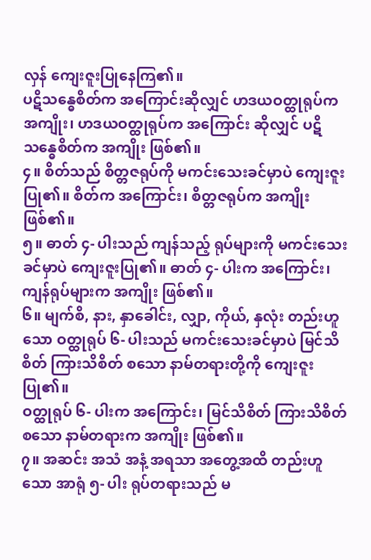လှန် ကျေးဇူးပြုနေကြ၏။
ပဋိသန္ဓေစိတ်က အကြောင်းဆိုလျှင် ဟဒယဝတ္ထုရုပ်က အကျိုး၊ ဟဒယဝတ္ထုရုပ်က အကြောင်း ဆိုလျှင် ပဋိသန္ဓေစိတ်က အကျိုး ဖြစ်၏။
၄။ စိတ်သည် စိတ္တဇရုပ်ကို မကင်းသေးခင်မှာပဲ ကျေးဇူးပြု၏။ စိတ်က အကြောင်း၊ စိတ္တဇရုပ်က အကျိုး ဖြစ်၏။
၅။ ဓာတ် ၄- ပါးသည် ကျန်သည့် ရုပ်များကို မကင်းသေးခင်မှာပဲ ကျေးဇူးပြု၏။ ဓာတ် ၄- ပါးက အကြောင်း၊ ကျန်ရုပ်များက အကျိုး ဖြစ်၏။
၆။ မျက်စိ, နား, နှာခေါင်း, လျှာ, ကိုယ်, နှလုံး တည်းဟူသော ဝတ္ထုရုပ် ၆- ပါးသည် မကင်းသေးခင်မှာပဲ မြင်သိစိတ် ကြားသိစိတ် စသော နာမ်တရားတို့ကို ကျေးဇူးပြု၏။
ဝတ္ထုရုပ် ၆- ပါးက အကြောင်း၊ မြင်သိစိတ် ကြားသိစိတ် စသော နာမ်တရားက အကျိုး ဖြစ်၏။
၇။ အဆင်း အသံ အနံ့ အရသာ အတွေ့အထိ တည်းဟူသော အာရုံ ၅- ပါး ရုပ်တရားသည် မ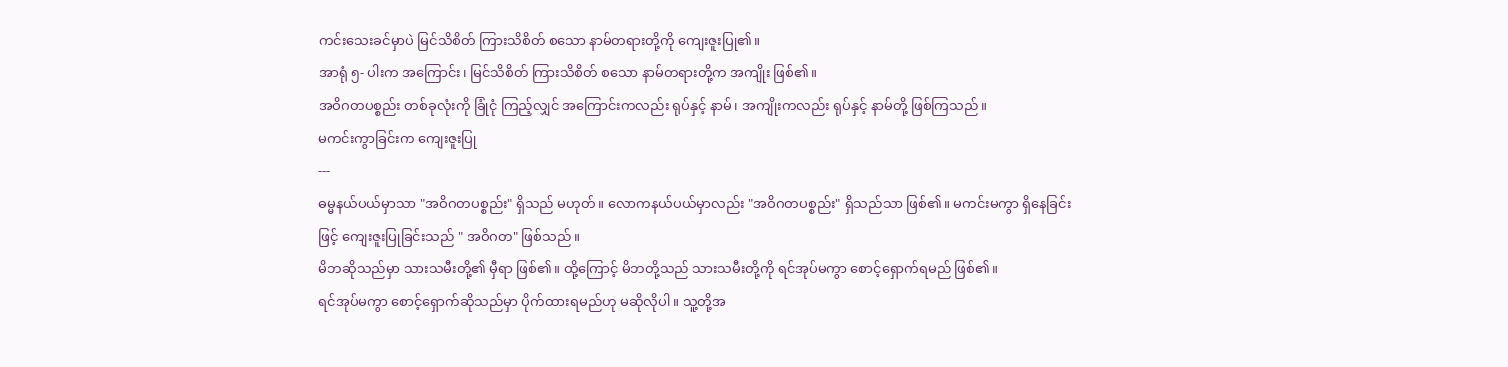ကင်းသေးခင်မှာပဲ မြင်သိစိတ် ကြားသိစိတ် စသော နာမ်တရားတို့ကို ကျေးဇူးပြု၏။
အာရုံ ၅- ပါးက အကြောင်း၊ မြင်သိစိတ် ကြားသိစိတ် စသော နာမ်တရားတို့က အကျိုး ဖြစ်၏။
အဝိဂတပစ္စည်း တစ်ခုလုံးကို ခြုံငုံ ကြည့်လျှင် အကြောင်းကလည်း ရုပ်နှင့် နာမ်၊ အကျိုးကလည်း ရုပ်နှင့် နာမ်တို့ ဖြစ်ကြသည်။
မကင်းကွာခြင်းက ကျေးဇူးပြု
---
ဓမ္မနယ်ပယ်မှာသာ "အဝိဂတပစ္စည်း" ရှိသည် မဟုတ်။ လောကနယ်ပယ်မှာလည်း "အဝိဂတပစ္စည်း" ရှိသည်သာ ဖြစ်၏။ မကင်းမကွာ ရှိနေခြင်းဖြင့် ကျေးဇူးပြုခြင်းသည် " အဝိဂတ" ဖြစ်သည်။
မိဘဆိုသည်မှာ သားသမီးတို့၏ မှီရာ ဖြစ်၏။ ထို့ကြောင့် မိဘတို့သည် သားသမီးတို့ကို ရင်အုပ်မကွာ စောင့်ရှောက်ရမည် ဖြစ်၏။
ရင်အုပ်မကွာ စောင့်ရှောက်ဆိုသည်မှာ ပိုက်ထားရမည်ဟု မဆိုလိုပါ။ သူ့တို့အ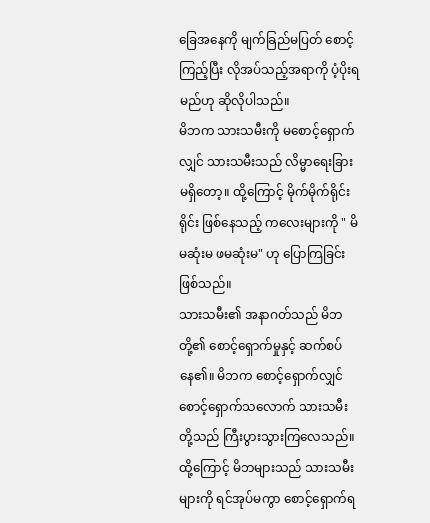ခြေအနေကို မျက်ခြည်မပြတ် စောင့်ကြည့်ပြီး လိုအပ်သည့်အရာကို ပံ့ပိုးရမည်ဟု ဆိုလိုပါသည်။
မိဘက သားသမီးကို မစောင့်ရှောက်လျှင် သားသမီးသည် လိမ္မာရေးခြား မရှိတော့။ ထို့ကြောင့် မိုက်မိုက်ရိုင်းရိုင်း ဖြစ်နေသည့် ကလေးများကို " မိမဆုံးမ ဖမဆုံးမ" ဟု ပြောကြခြင်း ဖြစ်သည်။
သားသမီး၏ အနာဂတ်သည် မိဘတို့၏ စောင့်ရှောက်မှုနှင့် ဆက်စပ်နေ၏။ မိဘက စောင့်ရှောက်လျှင် စောင့်ရှောက်သလောက် သားသမီးတို့သည် ကြီးပွားသွားကြလေသည်။
ထို့ကြောင့် မိဘများသည် သားသမီးများကို ရင်အုပ်မကွာ စောင့်ရှောက်ရ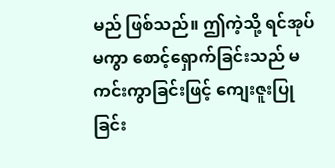မည် ဖြစ်သည်။ ဤကဲ့သို့ ရင်အုပ်မကွာ စောင့်ရှောက်ခြင်းသည် မကင်းကွာခြင်းဖြင့် ကျေးဇူးပြုခြင်း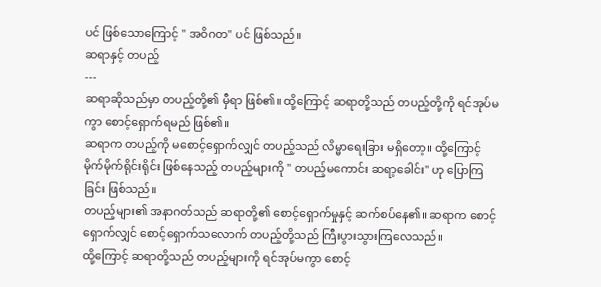ပင် ဖြစ်သောကြောင့် " အဝိဂတ" ပင် ဖြစ်သည်။
ဆရာနှင့် တပည့်
---
ဆရာဆိုသည်မှာ တပည့်တို့၏ မှီရာ ဖြစ်၏။ ထို့ကြောင့် ဆရာတို့သည် တပည့်တို့ကို ရင်အုပ်မကွာ စောင့်ရှောက်ရမည် ဖြစ်၏။
ဆရာက တပည့်ကို မစောင့်ရှောက်လျှင် တပည့်သည် လိမ္မာရေးခြား မရှိတော့။ ထို့ကြောင့် မိုက်မိုက်ရိုင်းရိုင်း ဖြစ်နေသည့် တပည့်များကို " တပည့်မကောင်း ဆရာ့ခေါင်း" ဟု ပြောကြခြင်း ဖြစ်သည်။
တပည့်များ၏ အနာဂတ်သည် ဆရာတို့၏ စောင့်ရှောက်မှုနှင့် ဆက်စပ်နေ၏။ ဆရာက စောင့်ရှောက်လျှင် စောင့်ရှောက်သလောက် တပည့်တို့သည် ကြီးပွားသွားကြလေသည်။
ထို့ကြောင့် ဆရာတို့သည် တပည့်များကို ရင်အုပ်မကွာ စောင့်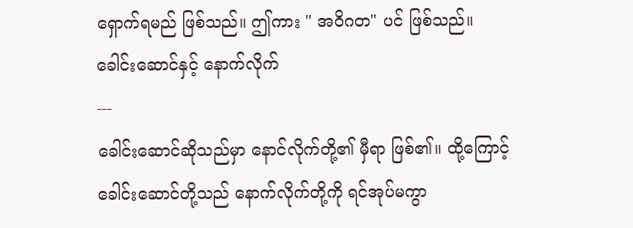ရှောက်ရမည် ဖြစ်သည်။ ဤကား " အဝိဂတ" ပင် ဖြစ်သည်။
ခေါင်းဆောင်နှင့် နောက်လိုက်
---
ခေါင်းဆောင်ဆိုသည်မှာ နောင်လိုက်တို့၏ မှီရာ ဖြစ်၏။ ထို့ကြောင့်ခေါင်းဆောင်တို့သည် နောက်လိုက်တို့ကို ရင်အုပ်မကွာ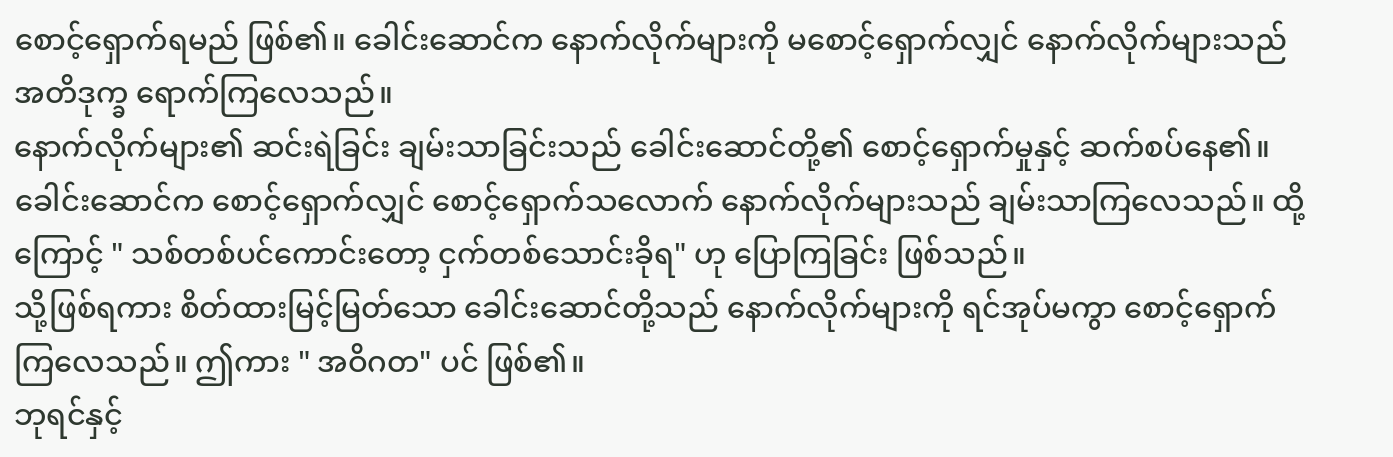စောင့်ရှောက်ရမည် ဖြစ်၏။ ခေါင်းဆောင်က နောက်လိုက်များကို မစောင့်ရှောက်လျှင် နောက်လိုက်များသည် အတိဒုက္ခ ရောက်ကြလေသည်။
နောက်လိုက်များ၏ ဆင်းရဲခြင်း ချမ်းသာခြင်းသည် ခေါင်းဆောင်တို့၏ စောင့်ရှောက်မှုနှင့် ဆက်စပ်နေ၏။ ခေါင်းဆောင်က စောင့်ရှောက်လျှင် စောင့်ရှောက်သလောက် နောက်လိုက်များသည် ချမ်းသာကြလေသည်။ ထို့ကြောင့် " သစ်တစ်ပင်ကောင်းတော့ ငှက်တစ်သောင်းခိုရ" ဟု ပြောကြခြင်း ဖြစ်သည်။
သို့ဖြစ်ရကား စိတ်ထားမြင့်မြတ်သော ခေါင်းဆောင်တို့သည် နောက်လိုက်များကို ရင်အုပ်မကွာ စောင့်ရှောက်ကြလေသည်။ ဤကား " အဝိဂတ" ပင် ဖြစ်၏။
ဘုရင်နှင့်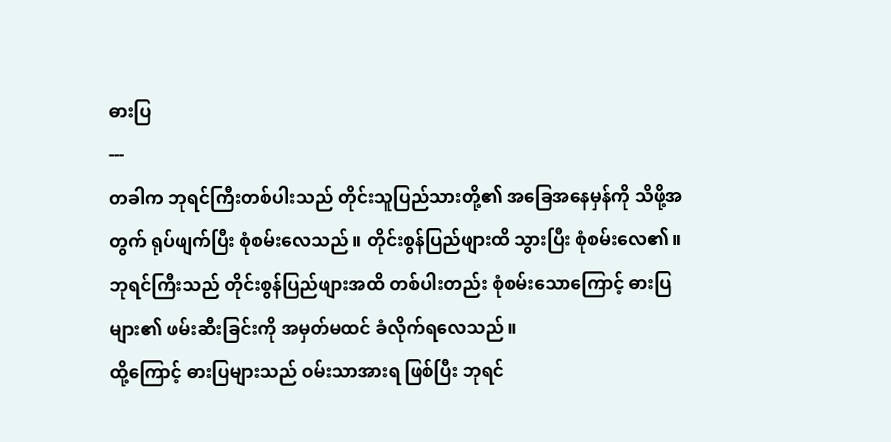ဓားပြ
---
တခါက ဘုရင်ကြီးတစ်ပါးသည် တိုင်းသူပြည်သားတို့၏ အခြေအနေမှန်ကို သိဖို့အတွက် ရုပ်ဖျက်ပြီး စုံစမ်းလေသည်။ တိုင်းစွန်ပြည်ဖျားထိ သွားပြီး စုံစမ်းလေ၏။
ဘုရင်ကြီးသည် တိုင်းစွန်ပြည်ဖျားအထိ တစ်ပါးတည်း စုံစမ်းသောကြောင့် ဓားပြများ၏ ဖမ်းဆီးခြင်းကို အမှတ်မထင် ခံလိုက်ရလေသည်။
ထို့ကြောင့် ဓားပြများသည် ဝမ်းသာအားရ ဖြစ်ပြီး ဘုရင်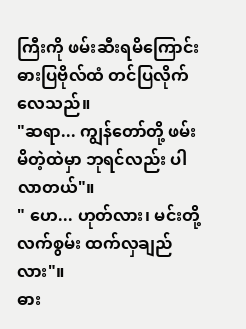ကြီးကို ဖမ်းဆီးရမိကြောင်း ဓားပြဗိုလ်ထံ တင်ပြလိုက်လေသည်။
"ဆရာ... ကျွန်တော်တို့ ဖမ်းမိတဲ့ထဲမှာ ဘုရင်လည်း ပါလာတယ်"။
" ဟေ... ဟုတ်လား၊ မင်းတို့ လက်စွမ်း ထက်လှချည်လား"။
ဓား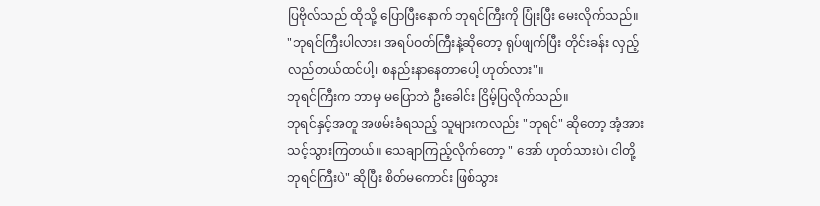ပြဗိုလ်သည် ထိုသို့ ပြောပြီးနောက် ဘုရင်ကြီးကို ပြုံးပြီး မေးလိုက်သည်။
"ဘုရင်ကြီးပါလား၊ အရပ်ဝတ်ကြီးနဲ့ဆိုတော့ ရုပ်ဖျက်ပြီး တိုင်းခန်း လှည့်လည်တယ်ထင်ပါ့၊ စနည်းနာနေတာပေါ့ ဟုတ်လား"။
ဘုရင်ကြီးက ဘာမှ မပြောဘဲ ဦးခေါင်း ငြိမ့်ပြလိုက်သည်။
ဘုရင်နှင့်အတူ အဖမ်းခံရသည့် သူများကလည်း "ဘုရင်" ဆိုတော့ အံ့အားသင့်သွားကြတယ်။ သေချာကြည့်လိုက်တော့ " အော် ဟုတ်သားပဲ၊ ငါတို့ဘုရင်ကြီးပဲ" ဆိုပြီး စိတ်မကောင်း ဖြစ်သွား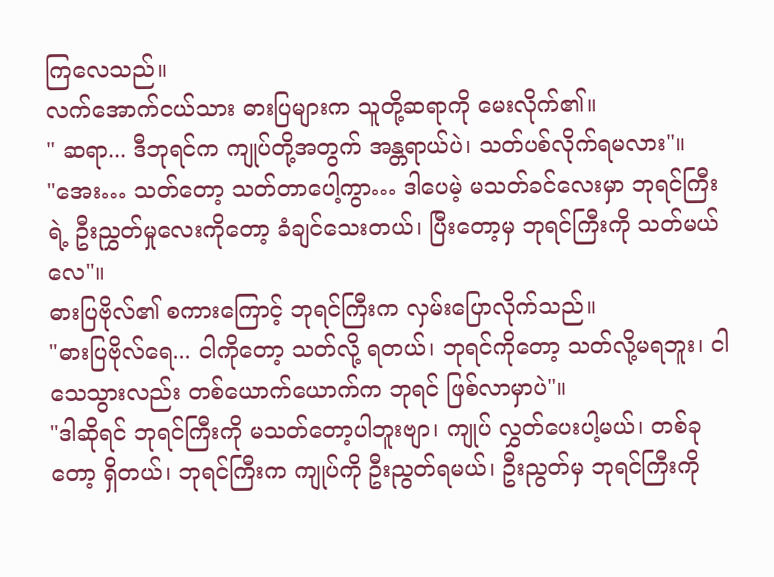ကြလေသည်။
လက်အောက်ငယ်သား ဓားပြများက သူတို့ဆရာကို မေးလိုက်၏။
" ဆရာ... ဒီဘုရင်က ကျုပ်တို့အတွက် အန္တရာယ်ပဲ၊ သတ်ပစ်လိုက်ရမလား"။
"အေး… သတ်တော့ သတ်တာပေါ့ကွာ… ဒါပေမဲ့ မသတ်ခင်လေးမှာ ဘုရင်ကြီးရဲ့ ဦးညွှတ်မှုလေးကိုတော့ ခံချင်သေးတယ်၊ ပြီးတော့မှ ဘုရင်ကြီးကို သတ်မယ်လေ"။
ဓားပြဗိုလ်၏ စကားကြောင့် ဘုရင်ကြီးက လှမ်းပြောလိုက်သည်။
"ဓားပြဗိုလ်ရေ... ငါကိုတော့ သတ်လို့ ရတယ်၊ ဘုရင်ကိုတော့ သတ်လို့မရဘူး၊ ငါ သေသွားလည်း တစ်ယောက်ယောက်က ဘုရင် ဖြစ်လာမှာပဲ"။
"ဒါဆိုရင် ဘုရင်ကြီးကို မသတ်တော့ပါဘူးဗျာ၊ ကျုပ် လွှတ်ပေးပါ့မယ်၊ တစ်ခုတော့ ရှိတယ်၊ ဘုရင်ကြီးက ကျုပ်ကို ဦးညွတ်ရမယ်၊ ဦးညွတ်မှ ဘုရင်ကြီးကို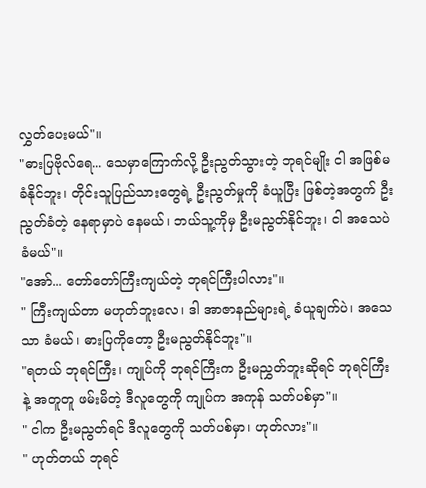လွှတ်ပေးမယ်"။
"ဓားပြဗိုလ်ရေ... သေမှာကြောက်လို့ ဦးညွတ်သွားတဲ့ ဘုရင်မျိုး ငါ အဖြစ်မခံနိုင်ဘူး၊ တိုင်းသူပြည်သားတွေရဲ့ ဦးညွတ်မှုကို ခံယူပြီး ဖြစ်တဲ့အတွက် ဦးညွတ်ခံတဲ့ နေရာမှာပဲ နေမယ်၊ ဘယ်သူ့ကိုမှ ဦးမညွတ်နိုင်ဘူး၊ ငါ အသေပဲ ခံမယ်"။
"အော်... တော်တော်ကြီးကျယ်တဲ့ ဘုရင်ကြီးပါလား"။
" ကြီးကျယ်တာ မဟုတ်ဘူးလေ၊ ဒါ အာဇာနည်များရဲ့ ခံယူချက်ပဲ၊ အသေသာ ခံမယ်၊ ဓားပြကိုတော့ ဦးမညွတ်နိုင်ဘူး"။
"ရတယ် ဘုရင်ကြီး၊ ကျုပ်ကို ဘုရင်ကြီးက ဦးမညွှတ်ဘူးဆိုရင် ဘုရင်ကြီးနဲ့ အတူတူ ဖမ်းမိတဲ့ ဒီလူတွေကို ကျုပ်က အကုန် သတ်ပစ်မှာ"။
" ငါက ဦးမညွတ်ရင် ဒီလူတွေကို သတ်ပစ်မှာ၊ ဟုတ်လား"။
" ဟုတ်တယ် ဘုရင်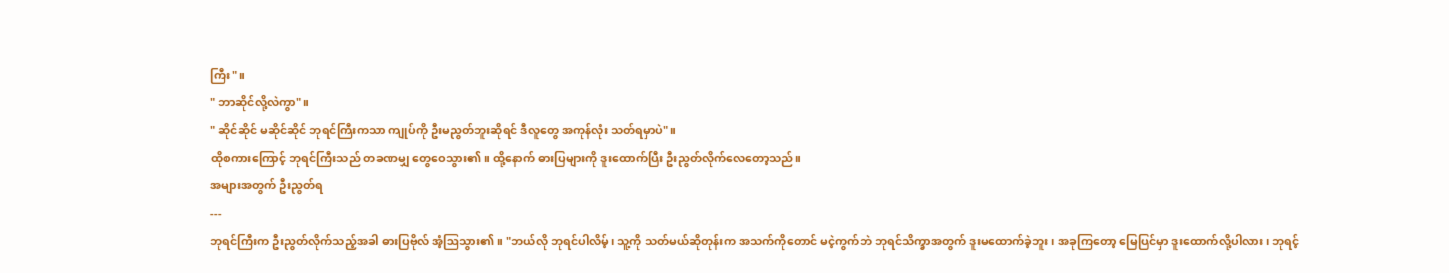ကြီး"။
" ဘာဆိုင်လို့လဲကွာ"။
" ဆိုင်ဆိုင် မဆိုင်ဆိုင် ဘုရင်ကြီးကသာ ကျုပ်ကို ဦးမညွတ်ဘူးဆိုရင် ဒီလူတွေ အကုန်လုံး သတ်ရမှာပဲ"။
ထိုစကားကြောင့် ဘုရင်ကြီးသည် တခဏမျှ တွေဝေသွား၏။ ထို့နောက် ဓားပြများကို ဒူးထောက်ပြီး ဦးညွတ်လိုက်လေတော့သည်။
အများအတွက် ဦးညွတ်ရ
---
ဘုရင်ကြီးက ဦးညွတ်လိုက်သည့်အခါ ဓားပြဗိုလ် အံ့ဩသွား၏။ "ဘယ်လို ဘုရင်ပါလိမ့်၊ သူ့ကို သတ်မယ်ဆိုတုန်းက အသက်ကိုတောင် မငဲ့ကွက်ဘဲ ဘုရင်သိက္ခာအတွက် ဒူးမထောက်ခဲ့ဘူး၊ အခုကြတော့ မြေပြင်မှာ ဒူးထောက်လို့ပါလား၊ ဘုရင့်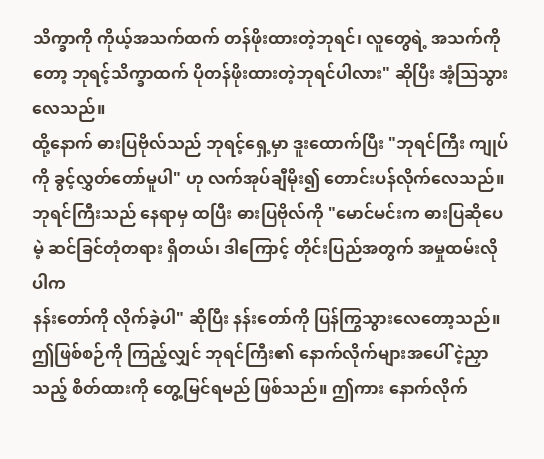သိက္ခာကို ကိုယ့်အသက်ထက် တန်ဖိုးထားတဲ့ဘုရင်၊ လူတွေရဲ့ အသက်ကိုတော့ ဘုရင့်သိက္ခာထက် ပိုတန်ဖိုးထားတဲ့ဘုရင်ပါလား" ဆိုပြီး အံ့ဩသွားလေသည်။
ထို့နောက် ဓားပြဗိုလ်သည် ဘုရင့်ရှေ့မှာ ဒူးထောက်ပြီး "ဘုရင်ကြီး ကျုပ်ကို ခွင့်လွှတ်တော်မူပါ" ဟု လက်အုပ်ချီမိုး၍ တောင်းပန်လိုက်လေသည်။
ဘုရင်ကြီးသည် နေရာမှ ထပြီး ဓားပြဗိုလ်ကို "မောင်မင်းက ဓားပြဆိုပေမဲ့ ဆင်ခြင်တုံတရား ရှိတယ်၊ ဒါကြောင့် တိုင်းပြည်အတွက် အမှုထမ်းလိုပါက
နန်းတော်ကို လိုက်ခဲ့ပါ" ဆိုပြီး နန်းတော်ကို ပြန်ကြွသွားလေတော့သည်။
ဤဖြစ်စဉ်ကို ကြည့်လျှင် ဘုရင်ကြီး၏ နောက်လိုက်များအပေါ် ငဲ့ညှာသည့် စိတ်ထားကို တွေ့မြင်ရမည် ဖြစ်သည်။ ဤကား နောက်လိုက်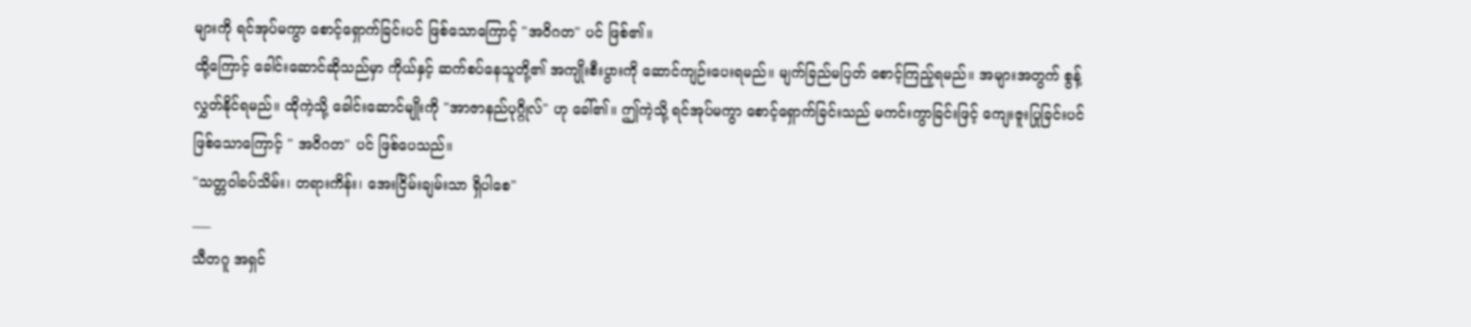များကို ရင်အုပ်မကွာ စောင့်ရှောက်ခြင်းပင် ဖြစ်သောကြောင့် "အဝိဂတ" ပင် ဖြစ်၏။
ထို့ကြောင့် ခေါင်းဆောင်ဆိုသည်မှာ ကိုယ်နှင့် ဆက်စပ်နေသူတို့၏ အကျိုးစီးပွားကို ဆောင်ကျဉ်းပေးရမည်။ မျက်ခြည်မပြတ် စောင့်ကြည့်ရမည်။ အများအတွက် စွန့်လွှတ်နိုင်ရမည်။ ထိုကဲ့သို့ ခေါင်းဆောင်မျိုးကို "အာဇာနည်ပုဂ္ဂိုလ်" ဟု ခေါ်၏။ ဤကဲ့သို့ ရင်အုပ်မကွာ စောင့်ရှောက်ခြင်းသည် မကင်းကွာခြင်းဖြင့် ကျေးဇူးပြုခြင်းပင် ဖြစ်သောကြောင့် " အဝိဂတ" ပင် ဖြစ်ပေသည်။
"သတ္တဝါခပ်သိမ်း၊ တရားကိန်း၊ အေးငြိမ်းချမ်းသာ ရှိပါစေ"
___
သီတဂူ အရှင်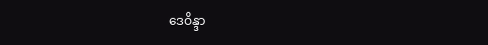ဒေဝိန္ဒာ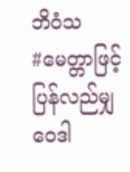ဘိဝံသ
#မေတ္တာဖြင့်ပြန်လည်မျှဝေဒါ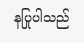နပြုပါသည်